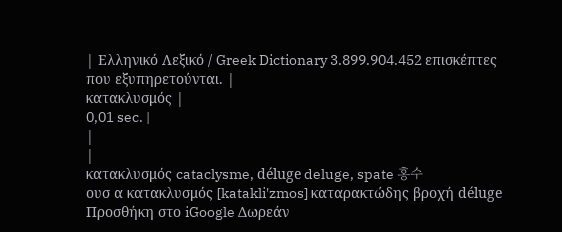| Ελληνικό Λεξικό / Greek Dictionary 3.899.904.452 επισκέπτες που εξυπηρετούνται. |
κατακλυσμός |
0,01 sec. |
|
|
κατακλυσμός cataclysme, déluge deluge, spate 홍수
ουσ α κατακλυσμός [katakli'zmos] καταρακτώδης βροχή déluge Προσθήκη στο iGoogle Δωρεάν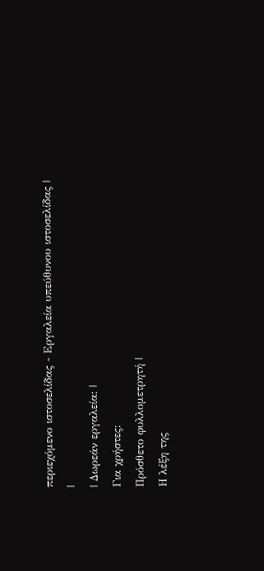περιεχόμενο ιστοσελίδας - Εργαλεία υπεύθυνου ιστοσελίδας |
|
| Δωρεάν εργαλεία: |
Για χρήστες:
Πρόσθετο φυλλομετρητή |
Η λέξη της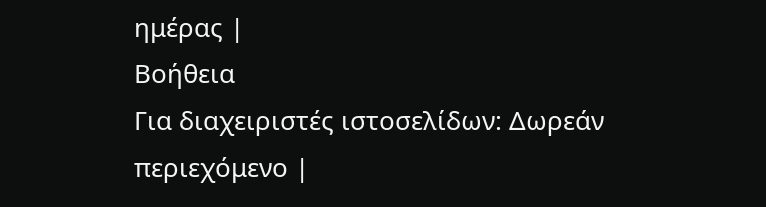ημέρας |
Βοήθεια
Για διαχειριστές ιστοσελίδων: Δωρεάν περιεχόμενο |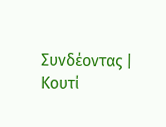Συνδέοντας | Κουτί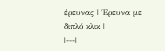έρευνας | Έρευνα με διπλό κλικ |
|---|